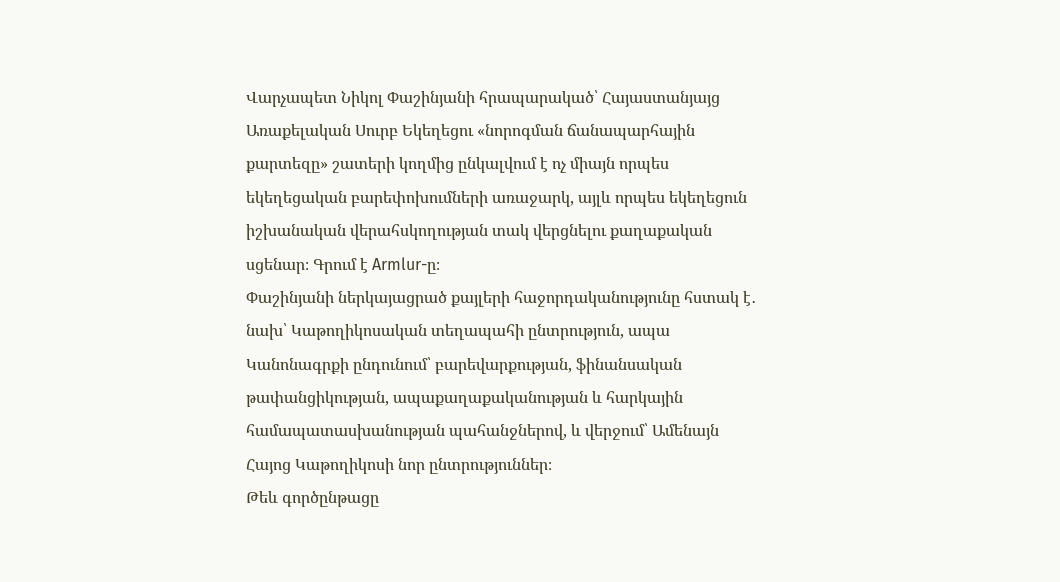Վարչապետ Նիկոլ Փաշինյանի հրապարակած՝ Հայաստանյայց Առաքելական Սուրբ Եկեղեցու «նորոգման ճանապարհային քարտեզը» շատերի կողմից ընկալվում է ոչ միայն որպես եկեղեցական բարեփոխումների առաջարկ, այլև որպես եկեղեցուն իշխանական վերահսկողության տակ վերցնելու քաղաքական սցենար։ Գրում է Armlur-ը։
Փաշինյանի ներկայացրած քայլերի հաջորդականությունը հստակ է․ նախ՝ Կաթողիկոսական տեղապահի ընտրություն, ապա Կանոնագրքի ընդունում՝ բարեվարքության, ֆինանսական թափանցիկության, ապաքաղաքականության և հարկային համապատասխանության պահանջներով, և վերջում՝ Ամենայն Հայոց Կաթողիկոսի նոր ընտրություններ։
Թեև գործընթացը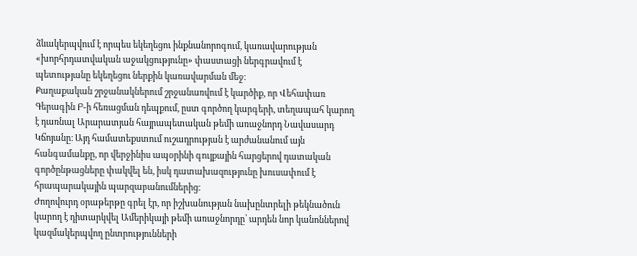ձևակերպվում է որպես եկեղեցու ինքնանորոգում, կառավարության «խորհրդատվական աջակցությունը» փաստացի ներգրավում է պետությանը եկեղեցու ներքին կառավարման մեջ։
Քաղաքական շրջանակներում շրջանառվում է կարծիք, որ Վեհափառ Գերագին Բ-ի հեռացման դեպքում, ըստ գործող կարգերի, տեղապահ կարող է դառնալ Արարատյան հայրապետական թեմի առաջնորդ Նավասարդ Կճոյանը։ Այդ համատեքստում ուշադրության է արժանանում այն հանգամանքը, որ վերջինիս ապօրինի գույքային հարցերով դատական գործընթացները փակվել են, իսկ դատախազությունը խուսափում է հրապարակային պարզաբանումներից։
Ժողովուրդ օրաթերթը գրել էր, որ իշխանության նախընտրելի թեկնածուն կարող է դիտարկվել Ամերիկայի թեմի առաջնորդը՝ արդեն նոր կանոններով կազմակերպվող ընտրությունների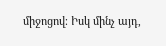միջոցով։ Իսկ մինչ այդ,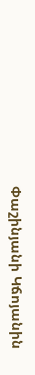Փաշինյանի Կճոյանին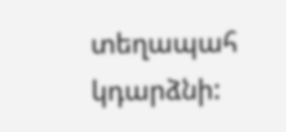տեղապահ կդարձնի: